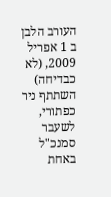העורב הלבן
ב 1 אפריל 2009, (לא כבדיחה) השתתף ניר כפתורי, לשעבר סמנכ"ל באחת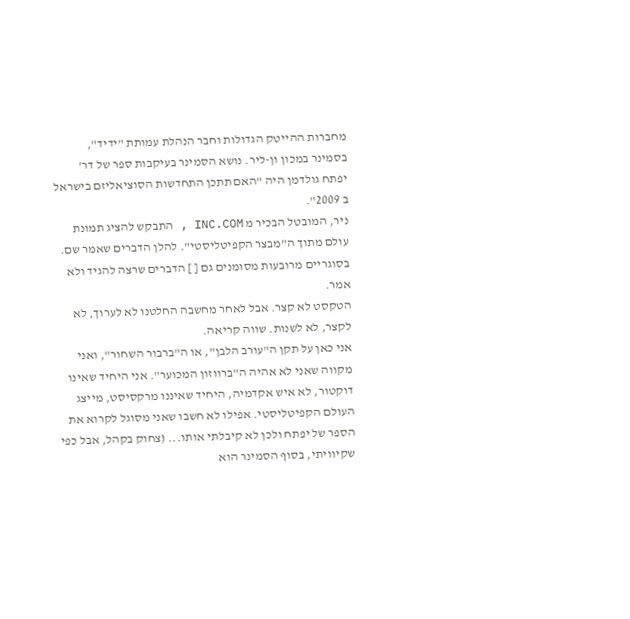מחברות ההייטק הגדולות וחבר הנהלת עמותת "ידיד", בסמינר במכון ון-ליר. נושא הסמינר בעיקבות ספר של דר' יפתח גולדמן היה "האם תתכן התחדשות הסוציאליזם בישראל ב 2009".
ניר, המובטל הבכיר מ INC.COM , התבקש להציג תמונת עולם מתוך ה"מבצר הקפיטליסטי". להלן הדברים שאמר שם. בסוגריים מרובעות מסומנים גם [ ] הדברים שרצה להגיד ולא אמר.
הטקסט לא קצר. אבל לאחר מחשבה החלטנו לא לערוך, לא לקצר, לא לשנות. שווה קריאה.
אני כאן על תקן ה"עורב הלבן", או ה"ברבור השחור", ואני מקווה שאני לא אהיה ה"ברווזון המכוער". אני היחיד שאינו דוקטור, לא איש אקדמיה, היחיד שאיננו מרקסיסט, מייצג העולם הקפיטליסטי. אפילו לא חשבו שאני מסוגל לקרוא את הספר של יפתח ולכן לא קיבלתי אותו... (צחוק בקהל, אבל כפי שקיוויתי, בסוף הסמינר הוא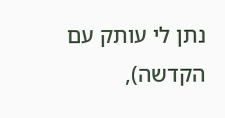נתן לי עותק עם הקדשה),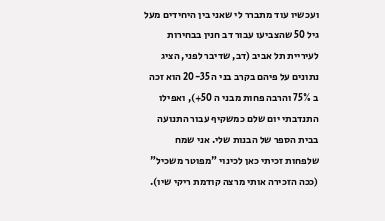ועכשיו עוד מתברר לי שאני בין היחידים מעל גיל 50 שהצביעו עבור דב חנין בבחירות לעיריית תל אביב (דב, שדיבר לפני, הציג נתונים על פיהם בקרב בני ה 20-35 הוא זכה ב 75% והרבה פחות מבני ה 50+), ואפילו התנדבתי יום שלם כמשקיף עבור התנועה בבית הספר של הבנות שלי. אני שמח שלפחות זכיתי כאן לכינוי "מפוטר משכיל" (ככה הזכירה אותי מרצה קודמת ריקי שיו).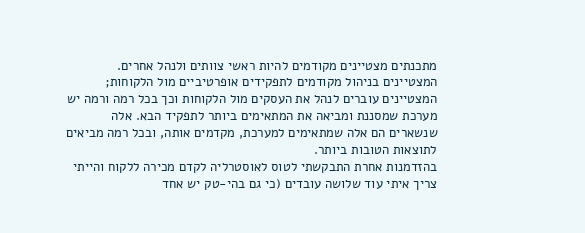מתכנתים מצטיינים מקודמים להיות ראשי צוותים ולנהל אחרים. המצטיינים בניהול מקודמים לתפקידים אופרטיביים מול הלקוחות; המצטיינים עוברים לנהל את העסקים מול הלקוחות וכך בכל רמה ורמה יש מערכת שמסננת ומביאה את המתאימים ביותר לתפקיד הבא. אלה שנשארים הם אלה שמתאימים למערכת, מקדמים אותה, ובכל רמה מביאים לתוצאות הטובות ביותר.
בהזדמנות אחרת התבקשתי לטוס לאוסטרליה לקדם מכירה ללקוח והייתי צריך איתי עוד שלושה עובדים (כי גם בהי-טק יש אחד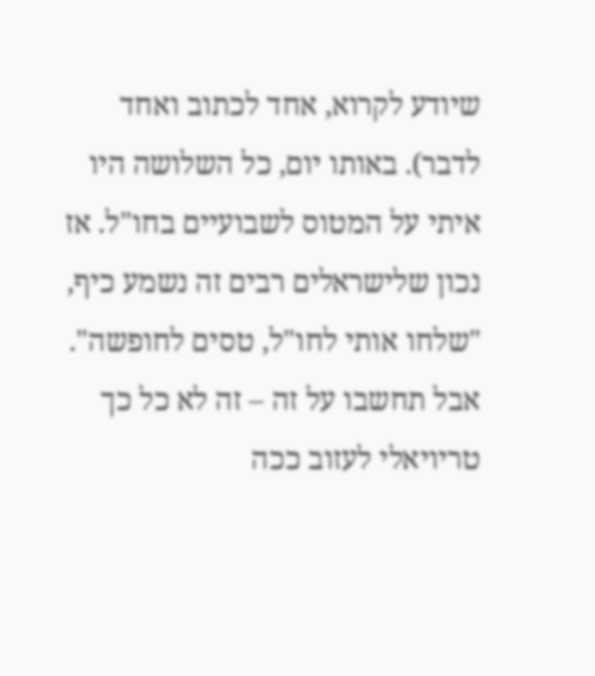שיודע לקרוא, אחד לכתוב ואחד לדבר). באותו יום, כל השלושה היו איתי על המטוס לשבועיים בחו"ל. אז נכון שלישראלים רבים זה נשמע כיף, "שלחו אותי לחו"ל, טסים לחופשה". אבל תחשבו על זה – זה לא כל כך טריויאלי לעזוב ככה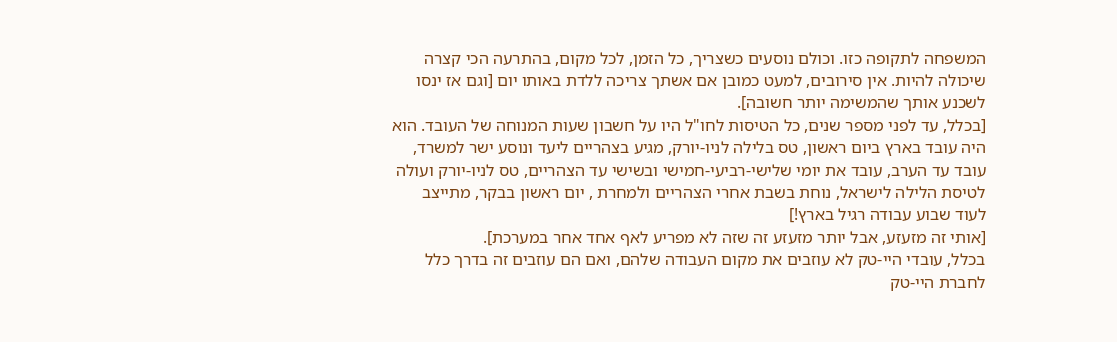המשפחה לתקופה כזו. וכולם נוסעים כשצריך, כל הזמן, לכל מקום, בהתרעה הכי קצרה שיכולה להיות. אין סירובים, למעט כמובן אם אשתך צריכה ללדת באותו יום [וגם אז ינסו לשכנע אותך שהמשימה יותר חשובה].
[בכלל, עד לפני מספר שנים, כל הטיסות לחו"ל היו על חשבון שעות המנוחה של העובד. הוא היה עובד בארץ ביום ראשון, טס בלילה לניו-יורק, מגיע בצהריים ליעד ונוסע ישר למשרד, עובד עד הערב, עובד את יומי שלישי-רביעי-חמישי ובשישי עד הצהריים, טס לניו-יורק ועולה לטיסת הלילה לישראל, נוחת בשבת אחרי הצהריים ולמחרת , יום ראשון בבקר, מתייצב לעוד שבוע עבודה רגיל בארץ!]
[אותי זה מזעזע, אבל יותר מזעזע זה שזה לא מפריע לאף אחד אחר במערכת].
בכלל, עובדי היי-טק לא עוזבים את מקום העבודה שלהם, ואם הם עוזבים זה בדרך כלל לחברת היי-טק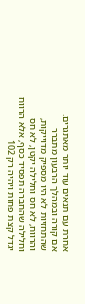אחרת עם תנאים עוד יותר מאתגרים.
אם קורה ובמהלך הרבעון מתברר שהתחזיות לא היו מספיק מדוייקות, והרווח, לא חס וחלילה יקטן, לא חס וחלילה שהחברה תפסיד כסף, אלא הרווח יגדל קצת פחות ויהיה רק 102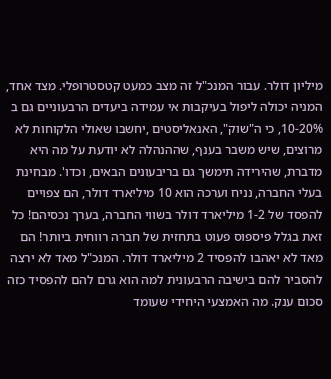מיליון דולר. עבור המנכ"ל זה מצב כמעט קטסטרופלי. מצד אחד, המניה יכולה ליפול בעיקבות אי עמידה ביעדים הרבעוניים גם ב 10-20%, כי ה"שוק", האנאליסטים ,יחשבו שאולי הלקוחות לא מרוצים, שיש משבר בענף, שההנהלה לא יודעת על מה היא מדברת, שהירידה תימשך גם בריבעונים הבאים, וכדו'. מבחינת בעלי החברה, נניח וערכה הוא 10 מיליארד דולר, הם צפויים להפסד של 1-2 מיליארד דולר בשווי החברה, בערך נכסיהם! כל זאת בגלל פיספוס פעוט בתחזית של חברה רווחית ביותר! הם מאד לא יאהבו להפסיד 2 מיליארד דולר. המנכ"ל מאד לא ירצה להסביר להם בישיבה הרבעונית למה הוא גרם להם להפסיד כזה סכום ענק. מה האמצעי היחידי שעומד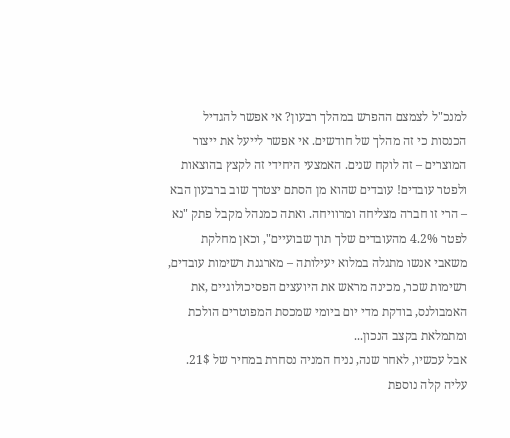למנכ"ל לצמצם ההפרש במהלך רבעון? אי אפשר להגדיל הכנסות כי זה מהלך של חודשים. אי אפשר לייעל את ייצור המוצרים – זה לוקח שנים. האמצעי היחידי זה לקצץ בהוצאות ולפטר עובדים! עובדים שהוא מן הסתם יצטרך שוב ברבעון הבא – הרי זו חברה מצליחה ומרוויחה. ואתה כמנהל מקבל פתק "נא לפטר 4.2% מהעובדים שלך תוך שבועיים", וכאן מחלקת משאבי אנשו מתגלה במלוא יעילותה – מארגנת רשימות עובדים, רשימות שכר, מכינה מראש את היועצים הפסיכולוגיים ,את האמבולנס, בודקת מדי יום ביומי שמכסת המפוטרים הולכת ומתמלאת בקצב הנכון...
אבל עכשיו, לאחר שנה, נניח המניה נסחרת במחיר של 21$. עליה קלה נוספת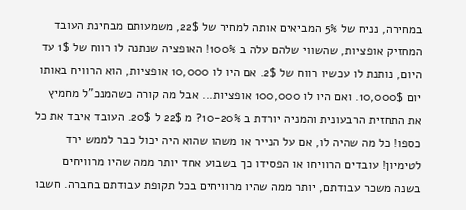במחירה, נניח של 5% המביאים אותה למחיר של 22$, משמעותם מבחינת העובד המחזיק אופציות, שהשווי שלהם עלה ב 100%! האופציה שנתנה לו רווח של 1$ עד היום, נותנת לו עכשיו רווח של 2$. אם היו לו 10,000 אופציות, הוא הרוויח באותו יום 10,000$. ואם היו לו 100,000 אופציות... אבל מה קורה כשהמנכ"ל מחמיץ את התחזית הרבעונית והמניה יורדת ב 10-20%? מ 22$ ל 20$. העובד איבד את כל כספו! כל מה שהיה לו, אם על הנייר או משהו שהוא היה יכול כבר לממש ירד לטימיון! עובדים הרוויחו או הפסידו כך בשבוע אחד יותר ממה שהיו מרוויחים בשנה משכר עבודתם, יותר ממה שהיו מרוויחים בכל תקופת עבודתם בחברה. חשבו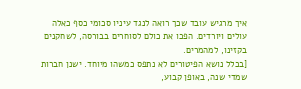איך מרגיש עובד שכך רואה לנגד עיניו סכומי כסף כאלה עולים ויורדים. הפכו את כולם לסוחרים בבורסה, לשחקנים בקזינו, למהמרים.
[בכלל נושא הפיטורים לא נתפס כמשהו מיוחד. ישנן חברות שמדי שנה, באופן קבוע,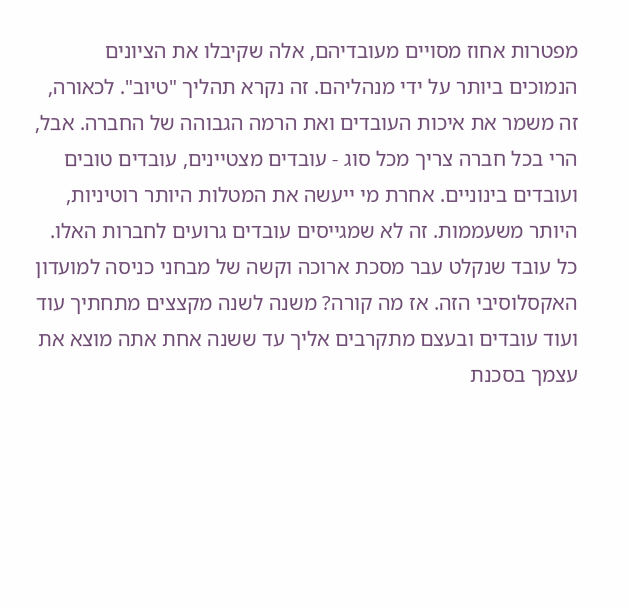מפטרות אחוז מסויים מעובדיהם, אלה שקיבלו את הציונים הנמוכים ביותר על ידי מנהליהם. זה נקרא תהליך "טיוב". לכאורה, זה משמר את איכות העובדים ואת הרמה הגבוהה של החברה. אבל, הרי בכל חברה צריך מכל סוג - עובדים מצטיינים, עובדים טובים ועובדים בינוניים. אחרת מי ייעשה את המטלות היותר רוטיניות, היותר משעממות. זה לא שמגייסים עובדים גרועים לחברות האלו. כל עובד שנקלט עבר מסכת ארוכה וקשה של מבחני כניסה למועדון האקסלוסיבי הזה. אז מה קורה? משנה לשנה מקצצים מתחתיך עוד ועוד עובדים ובעצם מתקרבים אליך עד ששנה אחת אתה מוצא את עצמך בסכנת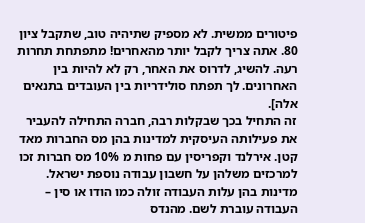פיטורים ממשית. לא מספיק שתיהיה טוב, שתקבל ציון 80. אתה צריך לקבל יותר מהאחרים! מתפתחת תחרות רעה. להשיג, לדרוס את האחר, רק לא להיות בין האחרונים. לך תפתח סולידריות בין העובדים בתנאים אלה].
זה התחיל בכך שבקלות רבה, חברה התחילה להעביר את פעילותה העיסקית למדינות בהן מס החברות מאד קטן. אירלנד וקפריסין עם פחות מ 10% מס חברות זכו למרכזים משלהן על חשבון עבודה נוספת ישראל.
מדינות בהן עלות העבודה זולה כמו הודו או סין – העבודה עוברת לשם. מהנדס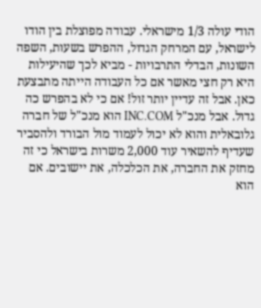הודי עולה 1/3 מישראלי. עבודה מפוצלת בין הודו לישראל, עם המרחק הגדול, ההפרש בשעות, השפה השונות, הבדלי התרבויות - מביא לכך שהיעילות היא רק חצי מאשר אם כל העבודה הייתה מתבצעת כאן. אבל זה עדיין יותר זול! אם כי לא בהפרש כה גדול. אבל מנכ"ל INC.COM הוא מנכ"ל של חברה גלובאלית והוא לא יכול לעמוד מול הבורד ולהסביר שעדיף להשאיר עוד 2,000 משרות בישראל כי זה מחזק את החברה, את הכלכלה, את יישובים. אם הוא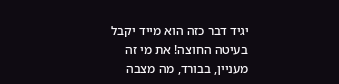יגיד דבר כזה הוא מייד יקבל בעיטה החוצה! את מי זה מעניין, בבורד, מה מצבה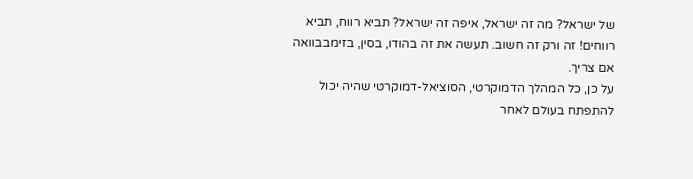של ישראל? מה זה ישראל, איפה זה ישראל? תביא רווח, תביא רווחים! זה ורק זה חשוב. תעשה את זה בהודו, בסין, בזימבבוואה אם צריך.
על כן, כל המהלך הדמוקרטי, הסוציאל-דמוקרטי שהיה יכול להתפתח בעולם לאחר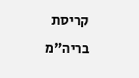קריסת בריה"מ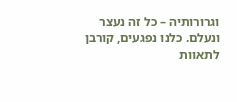וגרורותיה – כל זה נעצר ונעלם. כלנו נפגעים, קורבן לתאוות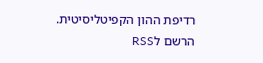רדיפת ההון הקפיטליסיטית.
הרשם לRSS